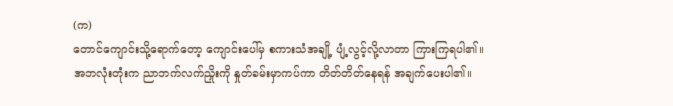(က)
တောင်ကျောင်းသို့ရောက်တော့ ကျောင်းပေါ်မှ စကားသံအချို့ ပျံ့လွင့်လို့လာတာ ကြားကြရပါ၏။
အဘလုံးတုံးက ညာဘက်လက်ညှိုးကို နှုတ်ခမ်းမှာကပ်ကာ တိတ်တိတ်နေရန် အချက်ပေးပါ၏။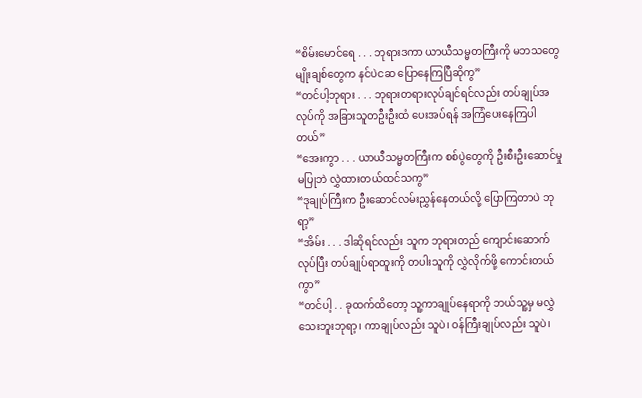“စိမ်းမောင်ရေ . . . ဘုရားဒကာ ယာယီသမ္မတကြီးကို မဘသတွေ မျိုးချစ်တွေက နင်ပဲငဆ ပြောနေကြပြီဆိုကွ”
“တင်ပါ့ဘုရား . . . ဘုရားတရားလုပ်ချင်ရင်လည်း တပ်ချုပ်အလုပ်ကို အခြားသူတဦးဦးထံ ပေးအပ်ရန် အကြံပေးနေကြပါတယ်”
“အေးကွာ . . . ယာယီသမ္မတကြီးက စစ်ပွဲတွေကို ဦးစီးဦးဆောင်မှုမပြုဘဲ လွှဲထားတယ်ထင်သကွ”
“ဒုချုပ်ကြီးက ဦးဆောင်လမ်းညွှန်နေတယ်လို့ ပြောကြတာပဲ ဘုရာ့”
“အိမ်း . . . ဒါဆိုရင်လည်း သူက ဘုရားတည် ကျောင်းဆောက်လုပ်ပြီး တပ်ချုပ်ရာထူးကို တပါးသူကို လွှဲလိုက်ဖို့ ကောင်းတယ်ကွာ”
“တင်ပါ့ . . ခုထက်ထိတော့ သူ့ကာချုပ်နေရာကို ဘယ်သူ့မှ မလွှဲသေးဘူးဘုရာ့၊ ကာချုပ်လည်း သူပဲ၊ ဝန်ကြီးချုပ်လည်း သူပဲ၊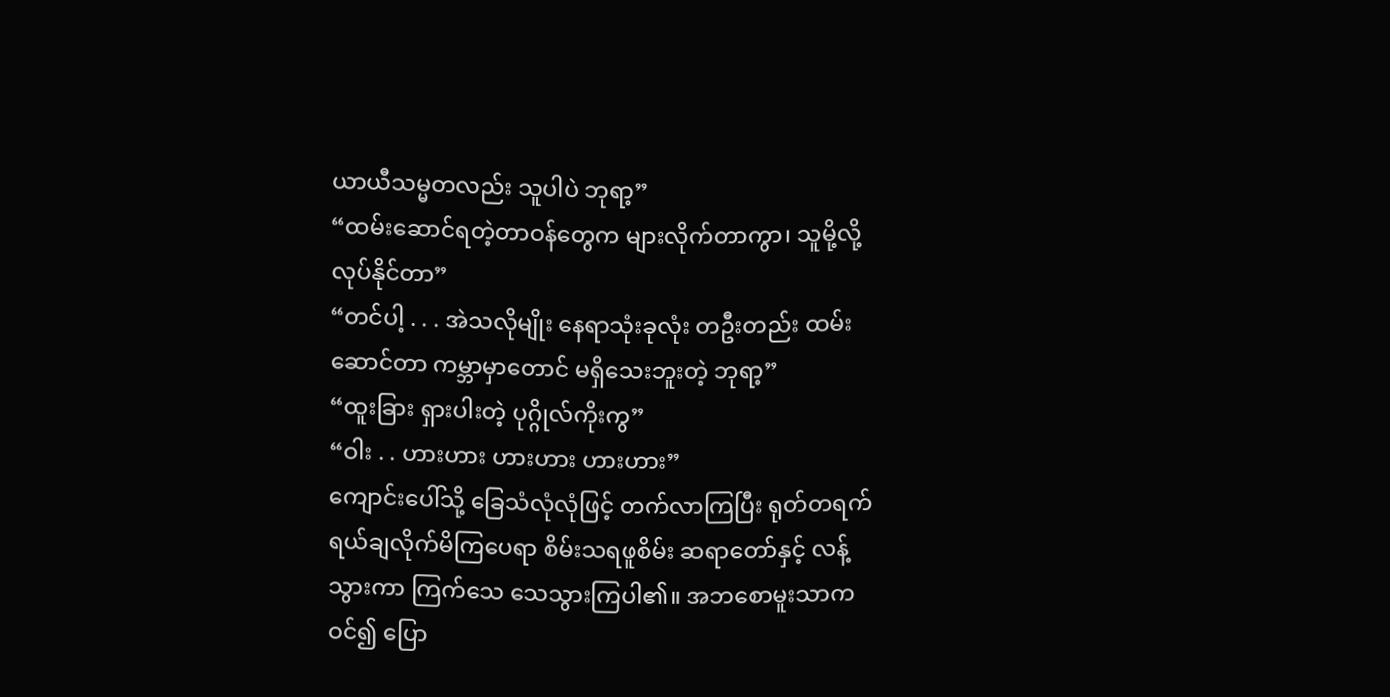ယာယီသမ္မတလည်း သူပါပဲ ဘုရာ့”
“ထမ်းဆောင်ရတဲ့တာဝန်တွေက များလိုက်တာကွာ၊ သူမို့လို့ လုပ်နိုင်တာ”
“တင်ပါ့ . . . အဲသလိုမျိုး နေရာသုံးခုလုံး တဦးတည်း ထမ်းဆောင်တာ ကမ္ဘာမှာတောင် မရှိသေးဘူးတဲ့ ဘုရာ့”
“ထူးခြား ရှားပါးတဲ့ ပုဂ္ဂိုလ်ကိုးကွ”
“ဝါး . . ဟားဟား ဟားဟား ဟားဟား”
ကျောင်းပေါ်သို့ ခြေသံလုံလုံဖြင့် တက်လာကြပြီး ရုတ်တရက် ရယ်ချလိုက်မိကြပေရာ စိမ်းသရဖူစိမ်း ဆရာတော်နှင့် လန့်သွားကာ ကြက်သေ သေသွားကြပါ၏။ အဘစောမူးသာက ဝင်၍ ပြော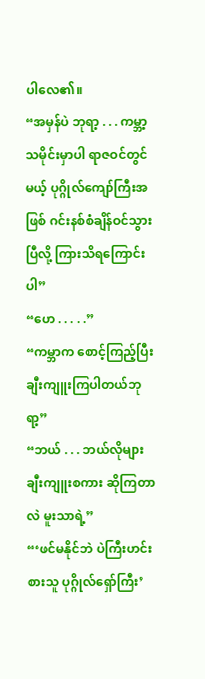ပါလေ၏။
“အမှန်ပဲ ဘုရာ့ . . . ကမ္ဘာ့သမိုင်းမှာပါ ရာဇဝင်တွင်မယ့် ပုဂ္ဂိုလ်ကျော်ကြီးအဖြစ် ဂင်းနစ်စံချိန်ဝင်သွားပြီလို့ ကြားသိရကြောင်းပါ”
“ဟေ . . . . .”
“ကမ္ဘာက စောင့်ကြည့်ပြီး ချီးကျူးကြပါတယ်ဘုရာ့”
“ဘယ် . . . ဘယ်လိုများ ချီးကျူးစကား ဆိုကြတာလဲ မူးသာရဲ့”
“‘ဖင်မနိုင်ဘဲ ပဲကြီးဟင်းစားသူ ပုဂ္ဂိုလ်ရှော်ကြီး’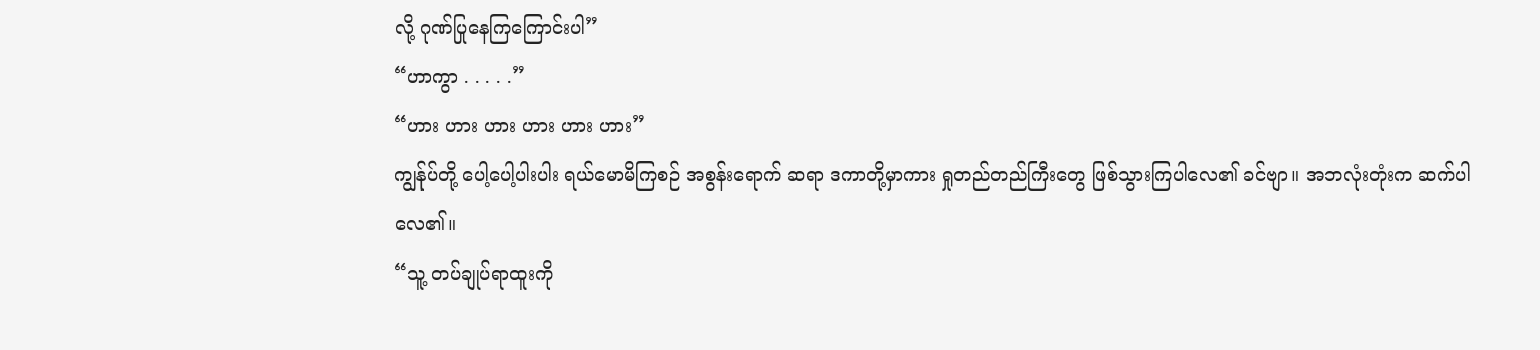လို့ ဂုဏ်ပြုနေကြကြောင်းပါ”
“ဟာကွာ . . . . .”
“ဟား ဟား ဟား ဟား ဟား ဟား”
ကျွန်ုပ်တို့ ပေါ့ပေါ့ပါးပါး ရယ်မောမိကြစဉ် အစွန်းရောက် ဆရာ ဒကာတို့မှာကား ရှုတည်တည်ကြီးတွေ ဖြစ်သွားကြပါလေ၏ ခင်ဗျာ။ အဘလုံးတုံးက ဆက်ပါလေ၏။
“သူ့ တပ်ချုပ်ရာထူးကို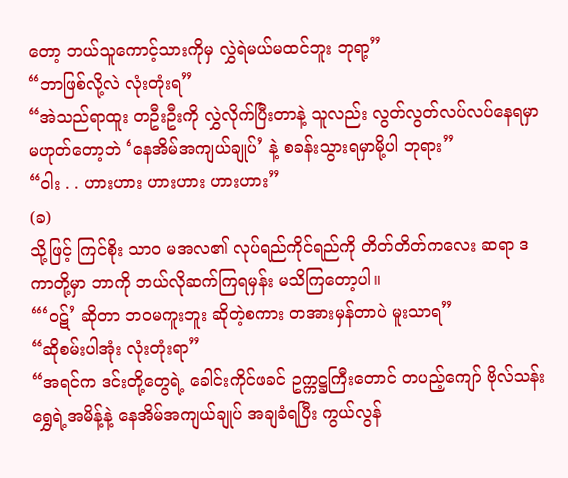တော့ ဘယ်သူကောင့်သားကိုမှ လွှဲရဲမယ်မထင်ဘူး ဘုရာ့”
“ဘာဖြစ်လို့လဲ လုံးတုံးရ”
“အဲသည်ရာထူး တဦးဦးကို လွှဲလိုက်ပြီးတာနဲ့ သူလည်း လွတ်လွတ်လပ်လပ်နေရမှာ မဟုတ်တော့ဘဲ ‘နေအိမ်အကျယ်ချုပ်’ နဲ့ စခန်းသွားရမှာမို့ပါ ဘုရား”
“ဝါး . . ဟားဟား ဟားဟား ဟားဟား”
(ခ)
သို့ဖြင့် ကြင်စိုး သာဝ မအလ၏ လုပ်ရည်ကိုင်ရည်ကို တိတ်တိတ်ကလေး ဆရာ ဒကာတို့မှာ ဘာကို ဘယ်လိုဆက်ကြရမှန်း မသိကြတော့ပါ။
“‘ဝဋ်’ ဆိုတာ ဘဝမကူးဘူး ဆိုတဲ့စကား တအားမှန်တာပဲ မူးသာရ”
“ဆိုစမ်းပါအုံး လုံးတုံးရာ”
“အရင်က ဒင်းတို့တွေရဲ့ ခေါင်းကိုင်ဖခင် ဥက္ကဋ္ဌကြီးတောင် တပည့်ကျော် ဗိုလ်သန်းရွှေရဲ့အမိန့်နဲ့ နေအိမ်အကျယ်ချုပ် အချခံရပြီး ကွယ်လွန်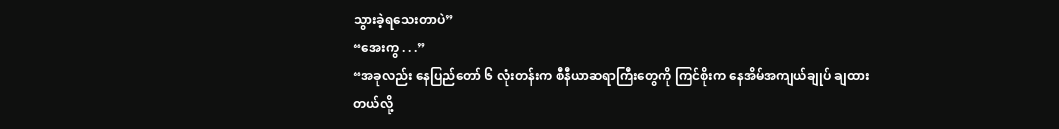သွားခဲ့ရသေးတာပဲ”
“အေးကွ . . .”
“အခုလည်း နေပြည်တော် ၆ လုံးတန်းက စီနီယာဆရာကြီးတွေကို ကြင်စိုးက နေအိမ်အကျယ်ချုပ် ချထားတယ်လို့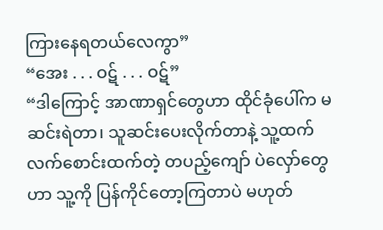ကြားနေရတယ်လေကွာ”
“အေး . . . ဝဋ် . . . ဝဋ်”
“ဒါကြောင့် အာဏာရှင်တွေဟာ ထိုင်ခုံပေါ်က မဆင်းရဲတာ၊ သူဆင်းပေးလိုက်တာနဲ့ သူ့ထက် လက်စောင်းထက်တဲ့ တပည့်ကျော် ပဲလှော်တွေဟာ သူ့ကို ပြန်ကိုင်တော့ကြတာပဲ မဟုတ်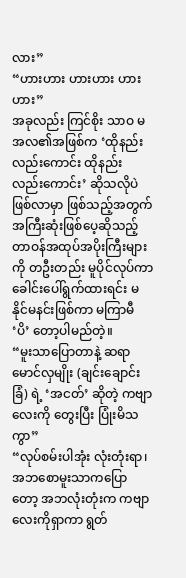လား”
“ဟားဟား ဟားဟား ဟားဟား”
အခုလည်း ကြင်စိုး သာဝ မအလ၏အဖြစ်က ‘ထိုနည်းလည်းကောင်း ထိုနည်းလည်းကောင်း’ ဆိုသလိုပဲ ဖြစ်လာမှာ ဖြစ်သည့်အတွက် အကြီးဆုံးဖြစ်ပေ့ဆိုသည့် တာဝန်အထုပ်အပိုးကြီးများကို တဦးတည်း မူပိုင်လုပ်ကာ ခေါင်းပေါ်ရွက်ထားရင်း မနိုင်မနင်းဖြစ်ကာ မကြာမီ ‘ပိ’ တော့ပါမည်တဲ့။
“မူးသာပြောတာနဲ့ ဆရာမောင်လှမျိုး (ချင်းချောင်းခြံ) ရဲ့ ‘အငတ်’ ဆိုတဲ့ ကဗျာလေးကို တွေးပြီး ပြုံးမိသကွာ”
“လုပ်စမ်းပါအုံး လုံးတုံးရာ၊
အဘစောမူးသာကပြောတော့ အဘလုံးတုံးက ကဗျာလေးကိုရှာကာ ရွတ်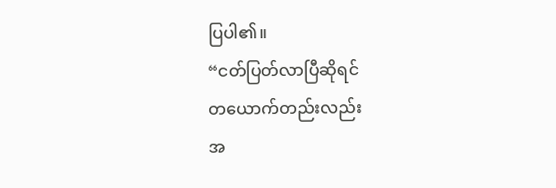ပြပါ၏။
“ငတ်ပြတ်လာပြီဆိုရင်
တယောက်တည်းလည်း
အ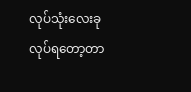လုပ်သုံးလေးခု
လုပ်ရတော့တာ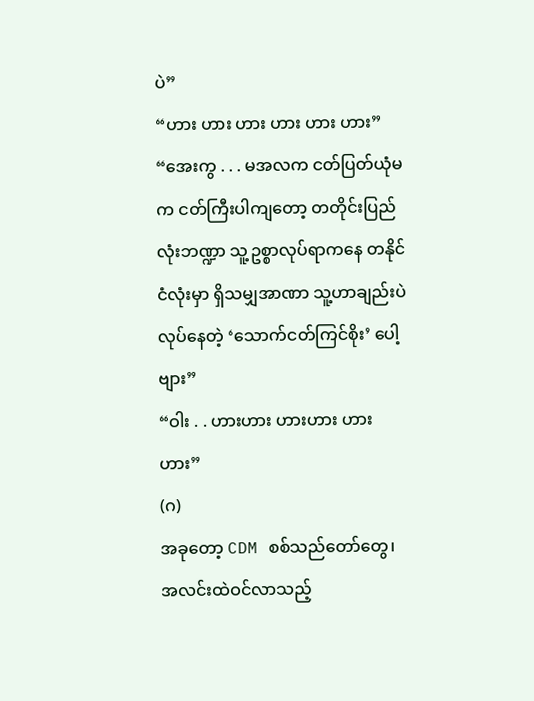ပဲ”
“ဟား ဟား ဟား ဟား ဟား ဟား”
“အေးကွ . . . မအလက ငတ်ပြတ်ယုံမက ငတ်ကြီးပါကျတော့ တတိုင်းပြည်လုံးဘဏ္ဍာ သူ့ဥစ္စာလုပ်ရာကနေ တနိုင်ငံလုံးမှာ ရှိသမျှအာဏာ သူ့ဟာချည်းပဲ လုပ်နေတဲ့ ‘သောက်ငတ်ကြင်စိုး’ ပေါ့ဗျား”
“ဝါး . . ဟားဟား ဟားဟား ဟားဟား”
(ဂ)
အခုတော့ CDM စစ်သည်တော်တွေ၊ အလင်းထဲဝင်လာသည့်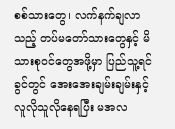စစ်သားတွေ၊ လက်နက်ချလာသည့် တပ်မတော်သားတွေနှင့် မိသားစုဝင်တွေအဖို့မှာ ပြည်သူ့ရင်ခွင်တွင် အေးအေးချမ်းချမ်းနှင့် လူလိုသူလိုနေရပြီး မအလ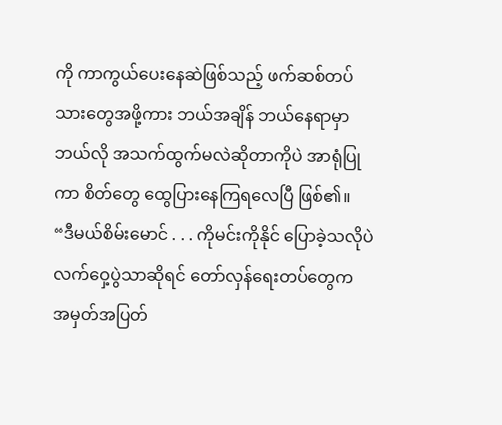ကို ကာကွယ်ပေးနေဆဲဖြစ်သည့် ဖက်ဆစ်တပ်သားတွေအဖို့ကား ဘယ်အချိန် ဘယ်နေရာမှာ ဘယ်လို အသက်ထွက်မလဲဆိုတာကိုပဲ အာရုံပြုကာ စိတ်တွေ ထွေပြားနေကြရလေပြီ ဖြစ်၏။
“ဒီမယ်စိမ်းမောင် . . . ကိုမင်းကိုနိုင် ပြောခဲ့သလိုပဲ လက်ဝှေ့ပွဲသာဆိုရင် တော်လှန်ရေးတပ်တွေက အမှတ်အပြတ်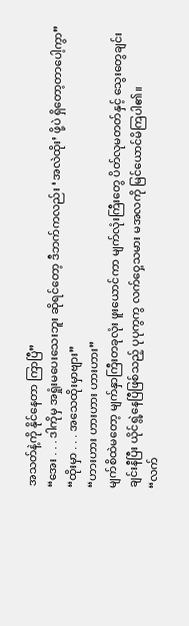အသတ်နဲ့ကို နိုင်နေတာ ကြာပြီ”
“အေး . . . ဒါကိုမှ အရှုံးမပေးသေးဘူး ဆိုရင်တော့ ဒီဘက်ကလည်း ‘အလဲထိုး’ ဖို့ပဲ ရှိတော့တာပေါ့ကွာ”
“ထိုးမှာ . . . အသေထိုးမှာဗျား”
“ဟားဟား ဟားဟား ဟားဟား”
မျက်စိထဲမတော့ မျက်နှာကြီးတခုလုံး ဖူးယောင်ကာ မျက်လုံးကြီးတွေ ပိတ်လုမတတ်နှင့် သွေးတွေချင်းချင်းနီပြီး ယိုင်ရွဲ့နေပြီဖြစ်သည့် ပုပုကွကွ လက်ဝှေ့သမား မအလကို မြင်ယောင်မိကြပါ၏။
“လက်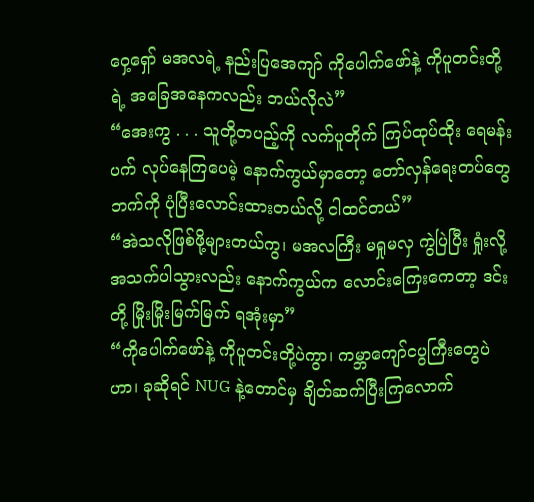ဝှေ့ရှော် မအလရဲ့ နည်းပြအေကျာ် ကိုပေါက်ဖော်နဲ့ ကိုပူတင်းတို့ရဲ့ အခြေအနေကလည်း ဘယ်လိုလဲ”
“အေးကွ . . . သူတို့တပည့်ကို လက်ပူတိုက် ကြပ်ထုပ်ထိုး ရေမန်းပက် လုပ်နေကြပေမဲ့ နောက်ကွယ်မှာတော့ တော်လှန်ရေးတပ်တွေဘက်ကို ပုံပြီးလောင်းထားတယ်လို့ ငါထင်တယ်”
“အဲသလိုဖြစ်ဖို့များတယ်ကွ၊ မအလကြီး မရှုမလှ ကွဲပြဲပြီး ရှုံးလို့ အသက်ပါသွားလည်း နောက်ကွယ်က လောင်းကြေးကေတာ့ ဒင်းတို့ မြိုးမြိုးမြက်မြက် ရအုံးမှာ”
“ကိုပေါက်ဖော်နဲ့ ကိုပူတင်းတို့ပဲကွာ၊ ကမ္ဘာကျော်ငပွကြီးတွေပဲဟာ၊ ခုဆိုရင် NUG နဲ့တောင်မှ ချိတ်ဆက်ပြီးကြလောက်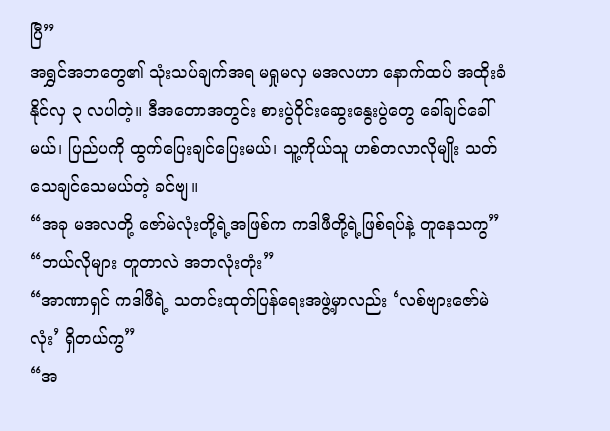ပြီ”
အရွှင်အဘတွေ၏ သုံးသပ်ချက်အရ မရှုမလှ မအလဟာ နောက်ထပ် အထိုးခံနိုင်လှ ၃ လပါတဲ့။ ဒီအတောအတွင်း စားပွဲဝိုင်းဆွေးနွေးပွဲတွေ ခေါ်ချင်ခေါ်မယ်၊ ပြည်ပကို ထွက်ပြေးချင်ပြေးမယ်၊ သူ့ကိုယ်သူ ဟစ်တလာလိုမျိုး သတ်သေချင်သေမယ်တဲ့ ခင်ဗျ။
“အခု မအလတို့ ဇော်မဲလုံးတို့ရဲ့အဖြစ်က ကဒါဖီတို့ရဲ့ဖြစ်ရပ်နဲ့ တူနေသကွ”
“ဘယ်လိုများ တူတာလဲ အဘလုံးတုံး”
“အာဏာရှင် ကဒါဖီရဲ့ သတင်းထုတ်ပြန်ရေးအဖွဲ့မှာလည်း ‘လစ်ဗျားဇော်မဲလုံး’ ရှိတယ်ကွ”
“အ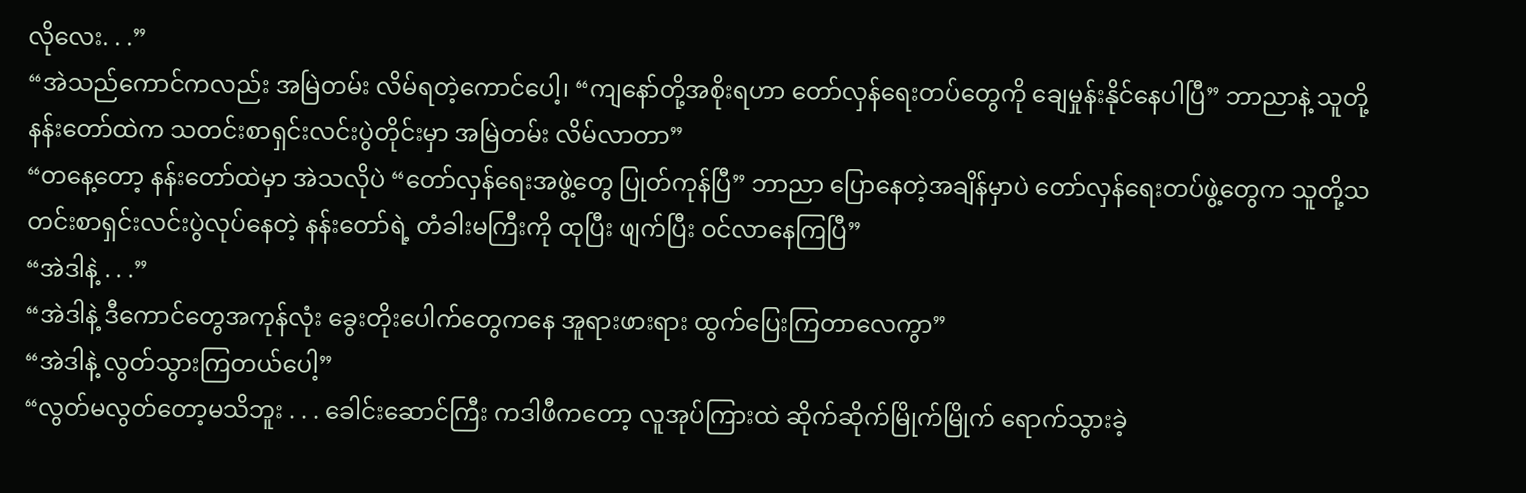လိုလေး. . .”
“အဲသည်ကောင်ကလည်း အမြဲတမ်း လိမ်ရတဲ့ကောင်ပေါ့၊ “ကျနော်တို့အစိုးရဟာ တော်လှန်ရေးတပ်တွေကို ချေမှုန်းနိုင်နေပါပြီ” ဘာညာနဲ့ သူတို့နန်းတော်ထဲက သတင်းစာရှင်းလင်းပွဲတိုင်းမှာ အမြဲတမ်း လိမ်လာတာ”
“တနေ့တော့ နန်းတော်ထဲမှာ အဲသလိုပဲ “တော်လှန်ရေးအဖွဲ့တွေ ပြုတ်ကုန်ပြီ” ဘာညာ ပြောနေတဲ့အချိန်မှာပဲ တော်လှန်ရေးတပ်ဖွဲ့တွေက သူတို့သတင်းစာရှင်းလင်းပွဲလုပ်နေတဲ့ နန်းတော်ရဲ့ တံခါးမကြီးကို ထုပြီး ဖျက်ပြီး ဝင်လာနေကြပြီ”
“အဲဒါနဲ့ . . .”
“အဲဒါနဲ့ ဒီကောင်တွေအကုန်လုံး ခွေးတိုးပေါက်တွေကနေ အူရားဖားရား ထွက်ပြေးကြတာလေကွာ”
“အဲဒါနဲ့ လွတ်သွားကြတယ်ပေါ့”
“လွတ်မလွတ်တော့မသိဘူး . . . ခေါင်းဆောင်ကြီး ကဒါဖီကတော့ လူအုပ်ကြားထဲ ဆိုက်ဆိုက်မြိုက်မြိုက် ရောက်သွားခဲ့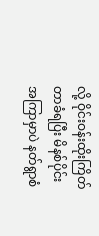လို့ ဝိုင်းဝန်းထိုးကြိတ်တာခံရပြီး မိနစ်ပိုင်းအကြာမှာပဲ နတ်ရွာစံ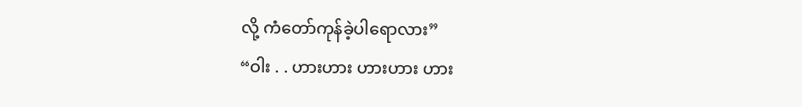လို့ ကံတော်ကုန်ခဲ့ပါရောလား”
“ဝါး . . ဟားဟား ဟားဟား ဟား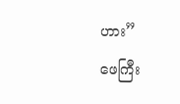ဟား”
ဖေကြီး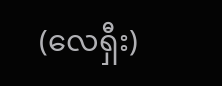(လေရှီး)